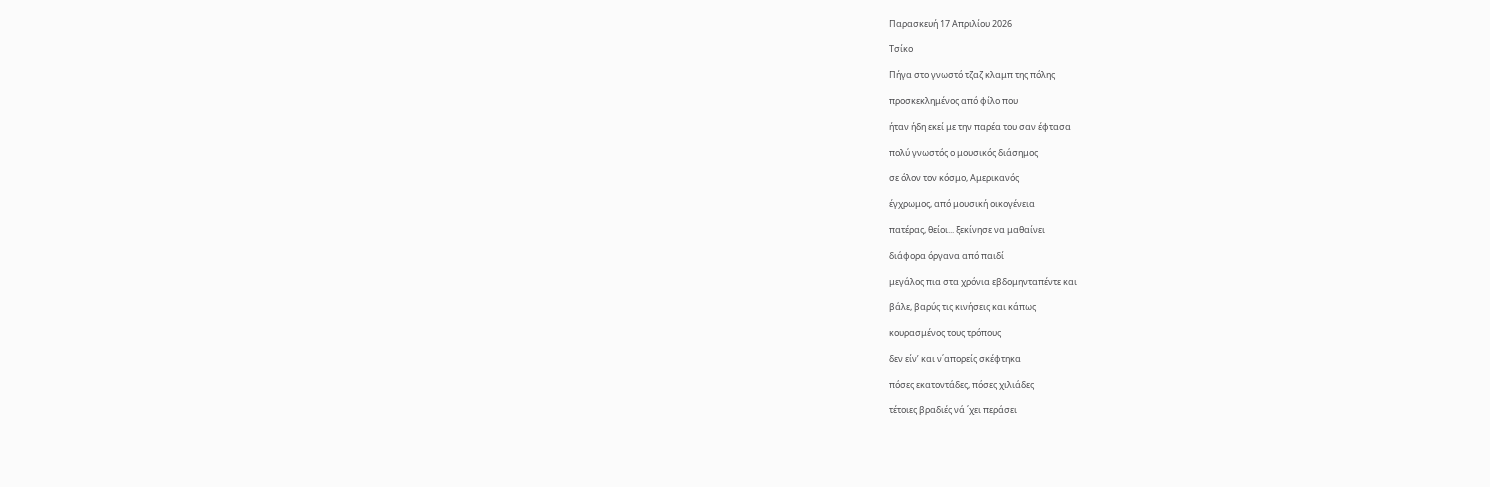Παρασκευή 17 Απριλίου 2026

Τσίκο

Πήγα στο γνωστό τζαζ κλαμπ της πόλης

προσκεκλημένος από φίλο που

ήταν ήδη εκεί με την παρέα του σαν έφτασα

πολύ γνωστός ο μουσικός διάσημος

σε όλον τον κόσμο, Aμερικανός

έγχρωμος, από μουσική οικογένεια

πατέρας, θείοι... ξεκίνησε να μαθαίνει

διάφορα όργανα από παιδί

μεγάλος πια στα χρόνια εβδομηνταπέντε και

βάλε, βαρύς τις κινήσεις και κάπως

κουρασμένος τους τρόπους

δεν είν’ και ν΄απορείς σκέφτηκα

πόσες εκατοντάδες, πόσες χιλιάδες

τέτοιες βραδιές νά ΄χει περάσει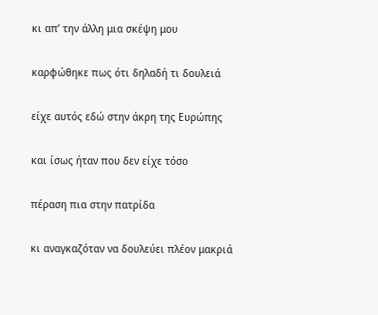κι απ’ την άλλη μια σκέψη μου

καρφώθηκε πως ότι δηλαδή τι δουλειά

είχε αυτός εδώ στην άκρη της Ευρώπης

και ίσως ήταν που δεν είχε τόσο

πέραση πια στην πατρίδα

κι αναγκαζόταν να δουλεύει πλέον μακριά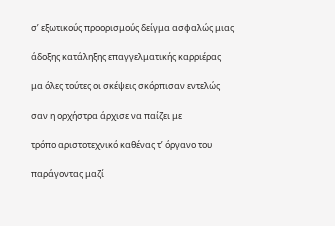σ’ εξωτικούς προορισμούς δείγμα ασφαλώς μιας

άδοξης κατάληξης επαγγελματικής καρριέρας

μα όλες τούτες οι σκέψεις σκόρπισαν εντελώς

σαν η ορχήστρα άρχισε να παίζει με

τρόπο αριστοτεχνικό καθένας τ’ όργανο του

παράγοντας μαζί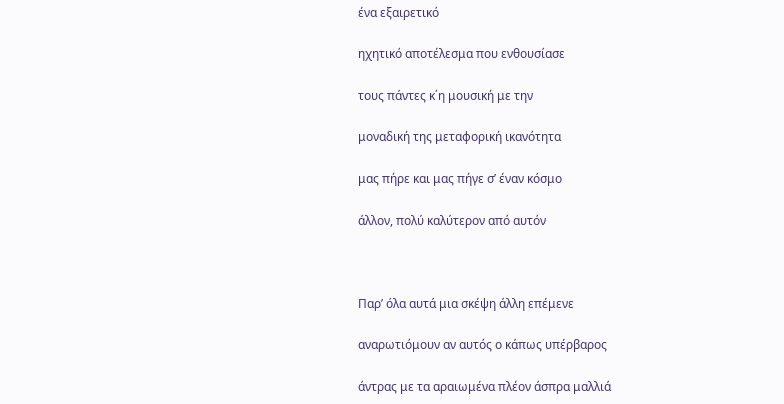ένα εξαιρετικό

ηχητικό αποτέλεσμα που ενθουσίασε

τους πάντες κ΄η μουσική με την

μοναδική της μεταφορική ικανότητα

μας πήρε και μας πήγε σ’ έναν κόσμο

άλλον, πολύ καλύτερον από αυτόν



Παρ’ όλα αυτά μια σκέψη άλλη επέμενε

αναρωτιόμουν αν αυτός ο κάπως υπέρβαρος

άντρας με τα αραιωμένα πλέον άσπρα μαλλιά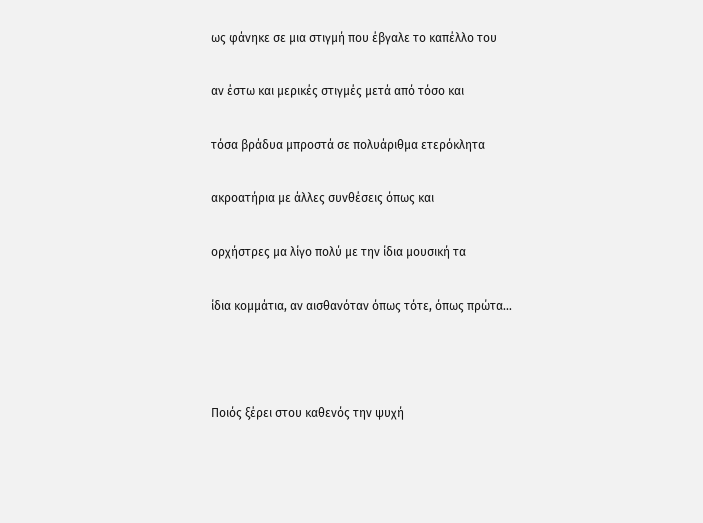ως φάνηκε σε μια στιγμή που έβγαλε το καπέλλο του

αν έστω και μερικές στιγμές μετά από τόσο και

τόσα βράδυα μπροστά σε πολυάριθμα ετερόκλητα

ακροατήρια με άλλες συνθέσεις όπως και

ορχήστρες μα λίγο πολύ με την ίδια μουσική τα

ίδια κομμάτια, αν αισθανόταν όπως τότε, όπως πρώτα...



Ποιός ξέρει στου καθενός την ψυχή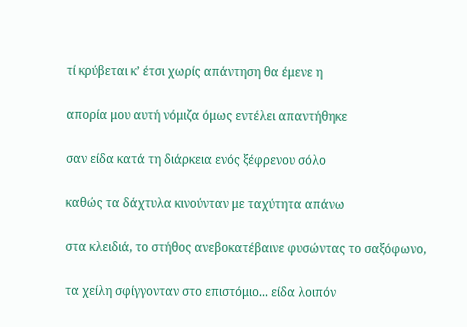τί κρύβεται κ’ έτσι χωρίς απάντηση θα έμενε η

απορία μου αυτή νόμιζα όμως εντέλει απαντήθηκε

σαν είδα κατά τη διάρκεια ενός ξέφρενου σόλο

καθώς τα δάχτυλα κινούνταν με ταχύτητα απάνω

στα κλειδιά, το στήθος ανεβοκατέβαινε φυσώντας το σαξόφωνο,

τα χείλη σφίγγονταν στο επιστόμιο... είδα λοιπόν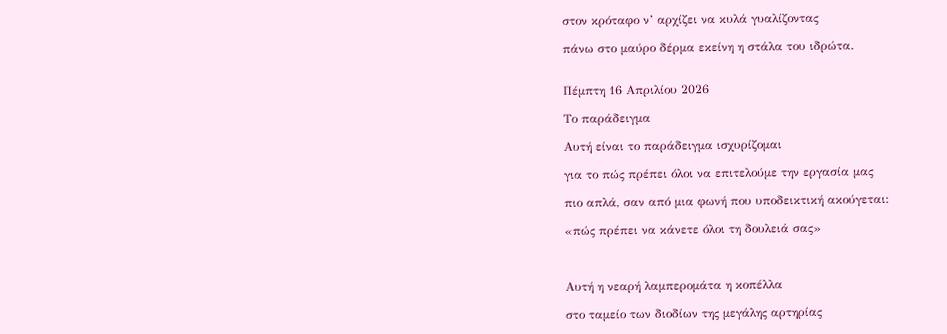στον κρόταφο ν’ αρχίζει να κυλά γυαλίζοντας

πάνω στο μαύρο δέρμα εκείνη η στάλα του ιδρώτα.


Πέμπτη 16 Απριλίου 2026

Το παράδειγμα

Αυτή είναι το παράδειγμα ισχυρίζομαι

για το πώς πρέπει όλοι να επιτελούμε την εργασία μας

πιο απλά, σαν από μια φωνή που υποδεικτική ακούγεται:

«πώς πρέπει να κάνετε όλοι τη δουλειά σας»



Αυτή η νεαρή λαμπερομάτα η κοπέλλα

στο ταμείο των διοδίων της μεγάλης αρτηρίας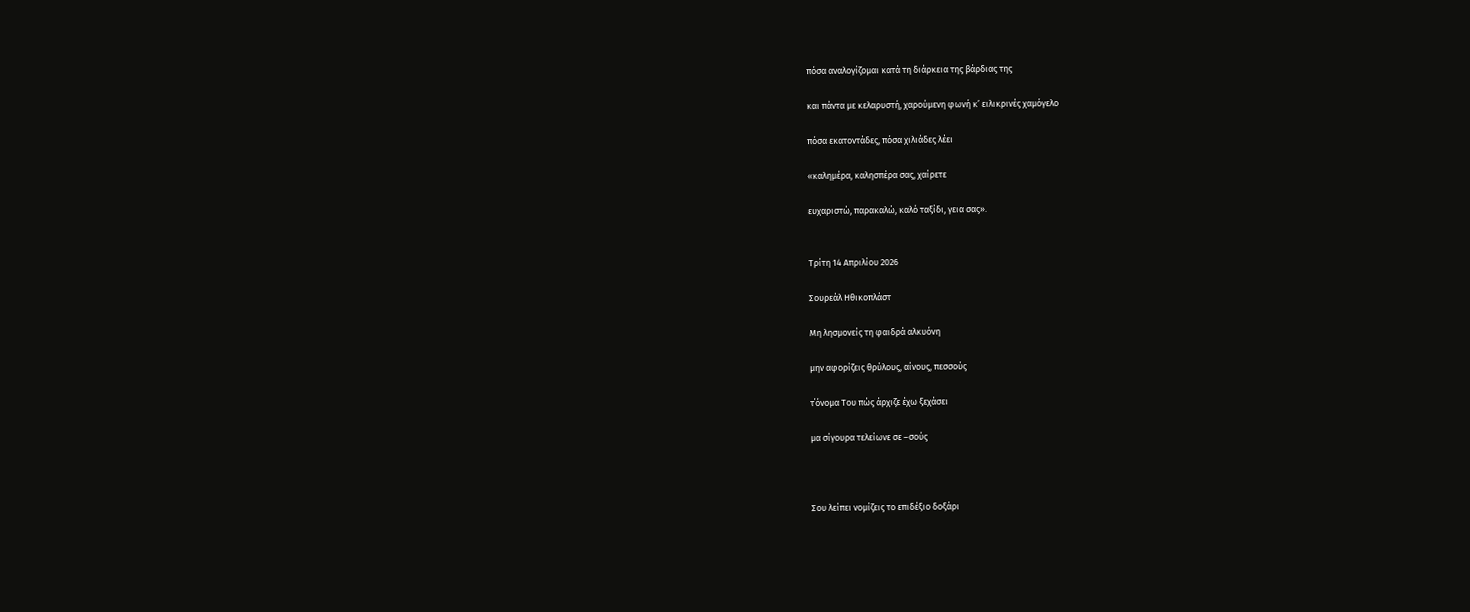πόσα αναλογίζομαι κατά τη διάρκεια της βάρδιας της

και πάντα με κελαρυστή, χαρούμενη φωνή κ’ ειλικρινές χαμόγελο

πόσα εκατοντάδες, πόσα χιλιάδες λέει

«καλημέρα, καλησπέρα σας, χαίρετε

ευχαριστώ, παρακαλώ, καλό ταξίδι, γεια σας».


Τρίτη 14 Απριλίου 2026

Σουρεάλ Ηθικοπλάστ

Μη λησμονείς τη φαιδρά αλκυόνη

μην αφορίζεις θρύλους, αίνους, πεσσούς

τ΄όνομα Του πώς άρχιζε έχω ξεχάσει

μα σίγουρα τελείωνε σε –σούς



Σου λείπει νομίζεις το επιδέξιο δοξάρι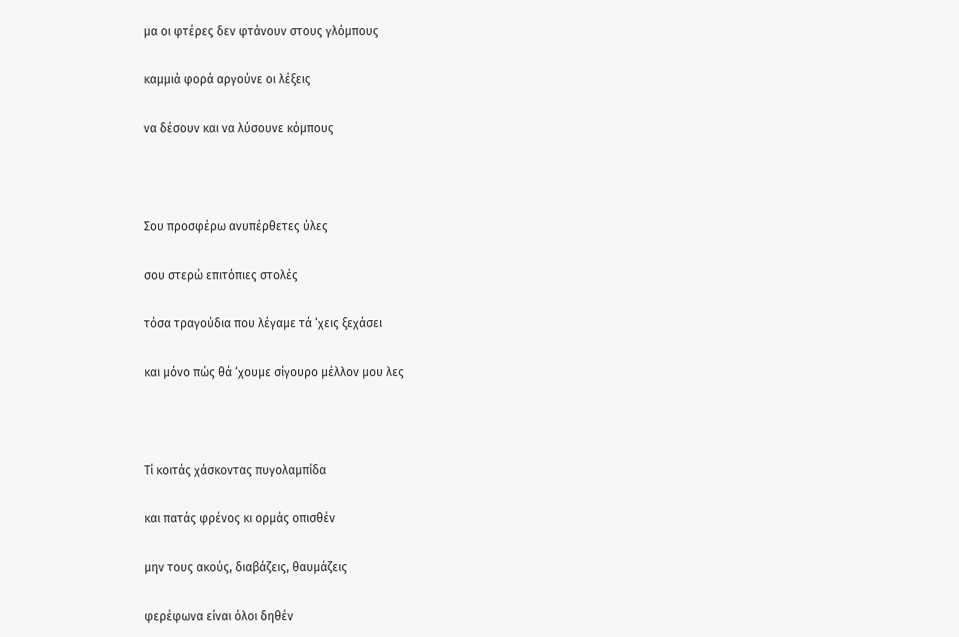μα οι φτέρες δεν φτάνουν στους γλόμπους

καμμιά φορά αργούνε οι λέξεις

να δέσουν και να λύσουνε κόμπους



Σου προσφέρω ανυπέρθετες ύλες

σου στερώ επιτόπιες στολές

τόσα τραγούδια που λέγαμε τά ‘χεις ξεχάσει

και μόνο πώς θά ‘χουμε σίγουρο μέλλον μου λες



Τί κοιτάς χάσκοντας πυγολαμπίδα

και πατάς φρένος κι ορμάς οπισθέν

μην τους ακούς, διαβάζεις, θαυμάζεις

φερέφωνα είναι όλοι δηθέν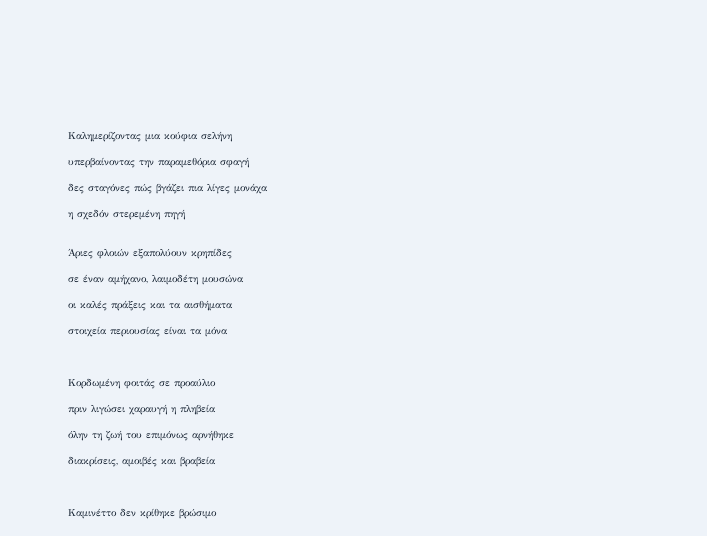Καλημερίζοντας μια κούφια σελήνη

υπερβαίνοντας την παραμεθόρια σφαγή

δες σταγόνες πώς βγάζει πια λίγες μονάχα

η σχεδόν στερεμένη πηγή


Άριες φλοιών εξαπολύουν κρηπίδες

σε έναν αμήχανο, λαιμοδέτη μουσώνα

οι καλές πράξεις και τα αισθήματα

στοιχεία περιουσίας είναι τα μόνα



Κορδωμένη φοιτάς σε προαύλιο

πριν λιγώσει χαραυγή η πληβεία

όλην τη ζωή του επιμόνως αρνήθηκε

διακρίσεις, αμοιβές και βραβεία



Καμινέττο δεν κρίθηκε βρώσιμο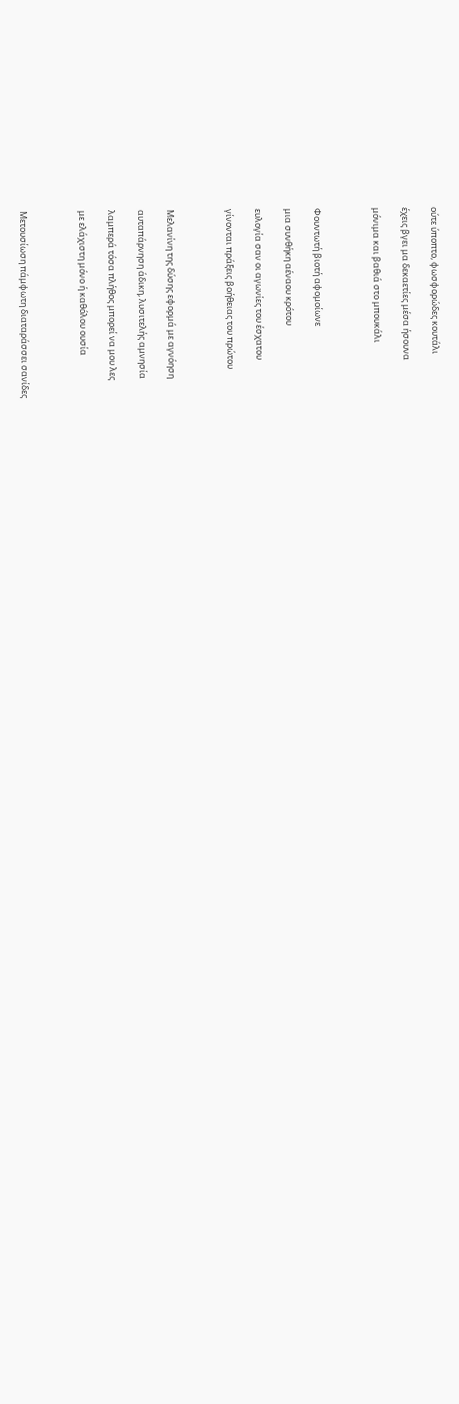ούτε ύποπτο, φωσφορώδες κουτάλι

έχεις βγει μα δεκαετίες μέσα ήσουνα

μόνιμα και βαθιά στο μπουκάλι



Φουντωτή βιοτή αφομοίωνε

μια συνθήκη αέναου κρότου

ευλογία σαν οι αγωνίες του έσχατου

γίνονται πράξεις βοήθειας του πρώτου



Μελανίνη της δύσης εφορμά με αγνόηση

αυταπάρνηση άδικη, λυσιτελής αμνησία

λαμπερά τόσα πλήθος μπορεί να μου λες

με ελάχιστη μόνο ή καθόλου ουσία



Μετουσίωση πάμφωτη διαταράσσει σανίδες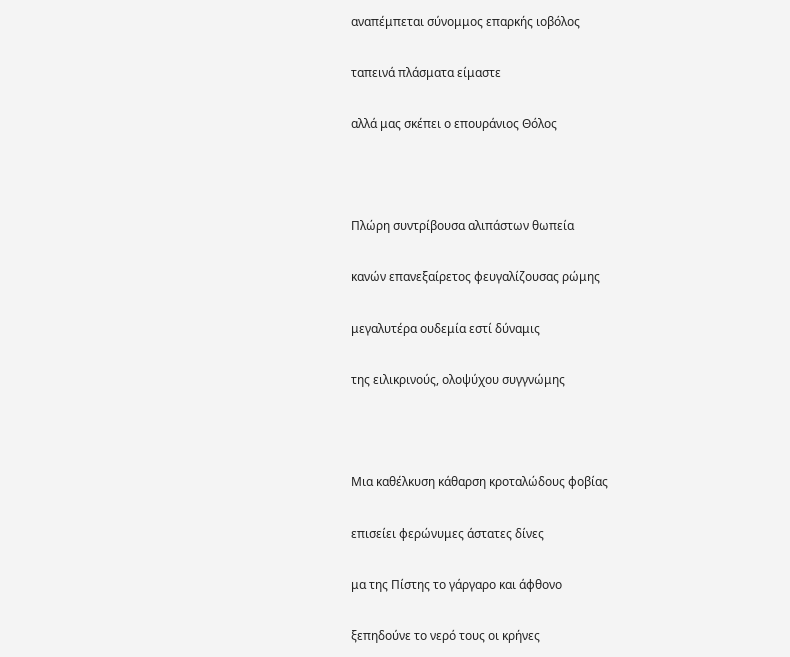αναπέμπεται σύνομμος επαρκής ιοβόλος

ταπεινά πλάσματα είμαστε

αλλά μας σκέπει ο επουράνιος Θόλος



Πλώρη συντρίβουσα αλιπάστων θωπεία

κανών επανεξαίρετος φευγαλίζουσας ρώμης

μεγαλυτέρα ουδεμία εστί δύναμις

της ειλικρινούς, ολοψύχου συγγνώμης



Μια καθέλκυση κάθαρση κροταλώδους φοβίας

επισείει φερώνυμες άστατες δίνες

μα της Πίστης το γάργαρο και άφθονο

ξεπηδούνε το νερό τους οι κρήνες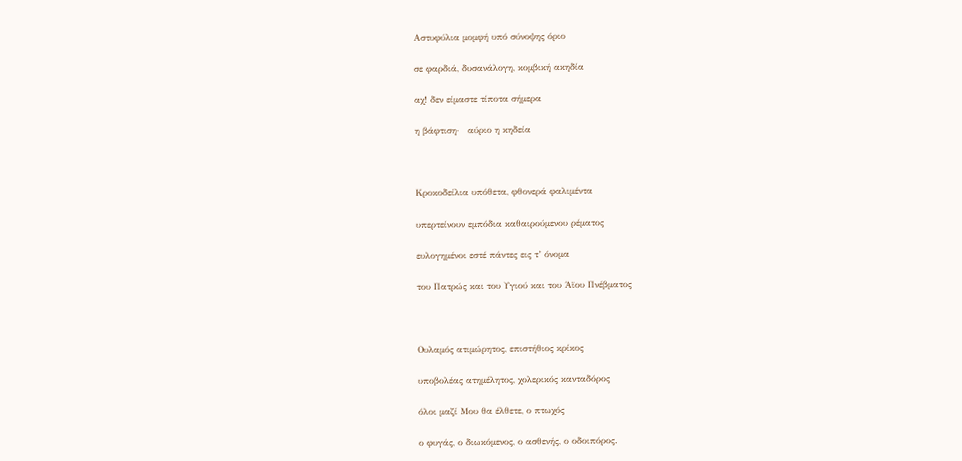Αστυφύλια μομφή υπό σύνοψης όριο

σε φαρδιά, δυσανάλογη, κομβική ακηδία

αχ! δεν είμαστε τίποτα σήμερα

η βάφτιση·   αύριο η κηδεία



Κροκοδείλια υπόθετα, φθονερά φαλιμέντα

υπερτείνουν εμπόδια καθαιρούμενου ρέματος

ευλογημένοι εστέ πάντες εις τ’ όνομα

του Πατρώς και του Υγιού και του Άϊου Πνέβματος



Ουλαμός ατιμώρητος, επιστήθιος κρίκος

υποβολέας ατημέλητος, χολερικός κανταδόρος

όλοι μαζί Μου θα έλθετε, ο πτωχός

ο φυγάς, ο διωκόμενος, ο ασθενής, ο οδοιπόρος.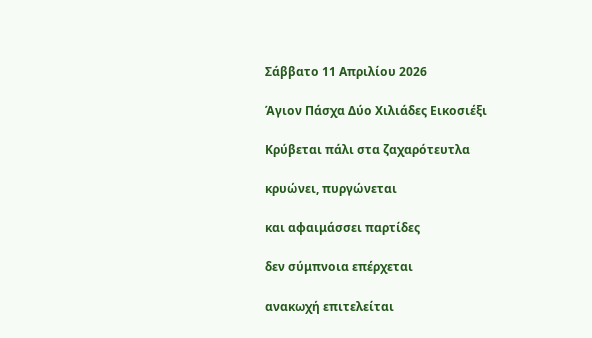Σάββατο 11 Απριλίου 2026

Άγιον Πάσχα Δύο Χιλιάδες Εικοσιέξι

Κρύβεται πάλι στα ζαχαρότευτλα

κρυώνει, πυργώνεται

και αφαιμάσσει παρτίδες

δεν σύμπνοια επέρχεται

ανακωχή επιτελείται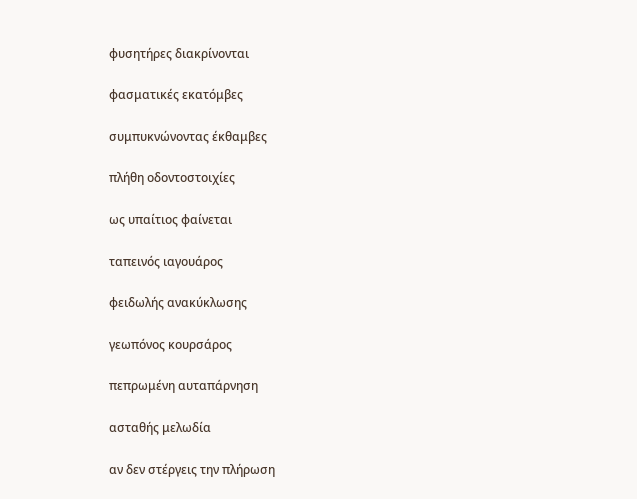φυσητήρες διακρίνονται

φασματικές εκατόμβες

συμπυκνώνοντας έκθαμβες

πλήθη οδοντοστοιχίες

ως υπαίτιος φαίνεται

ταπεινός ιαγουάρος

φειδωλής ανακύκλωσης

γεωπόνος κουρσάρος

πεπρωμένη αυταπάρνηση

ασταθής μελωδία

αν δεν στέργεις την πλήρωση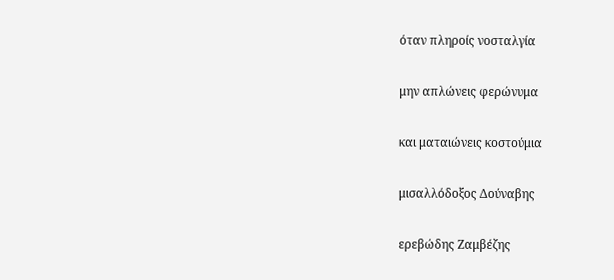όταν πληροίς νοσταλγία

μην απλώνεις φερώνυμα

και ματαιώνεις κοστούμια

μισαλλόδοξος Δούναβης

ερεβώδης Ζαμβέζης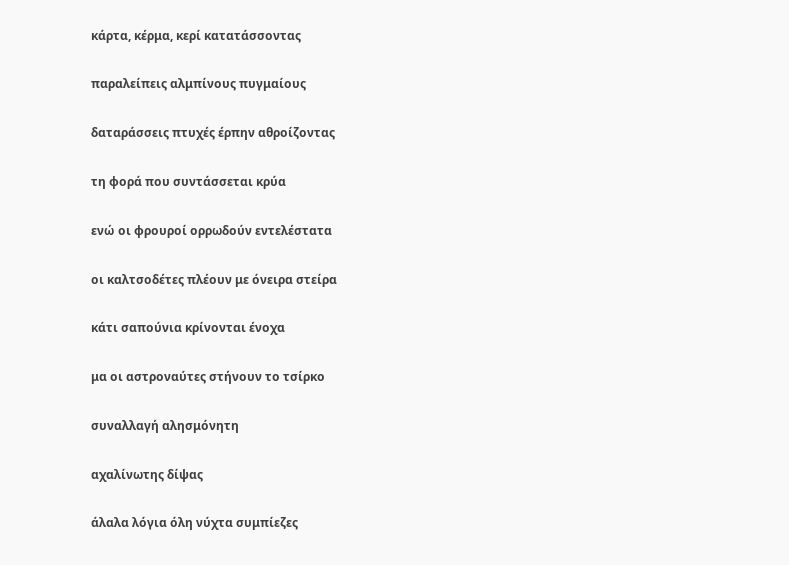κάρτα, κέρμα, κερί κατατάσσοντας

παραλείπεις αλμπίνους πυγμαίους

δαταράσσεις πτυχές έρπην αθροίζοντας

τη φορά που συντάσσεται κρύα

ενώ οι φρουροί ορρωδούν εντελέστατα

οι καλτσοδέτες πλέουν με όνειρα στείρα

κάτι σαπούνια κρίνονται ένοχα

μα οι αστροναύτες στήνουν το τσίρκο

συναλλαγή αλησμόνητη

αχαλίνωτης δίψας

άλαλα λόγια όλη νύχτα συμπίεζες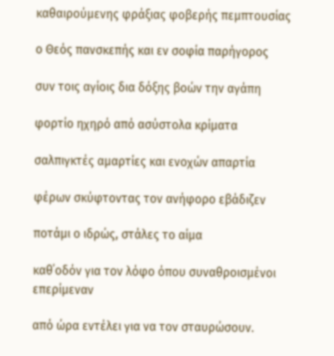καθαιρούμενης φράξιας φοβερής πεμπτουσίας

ο Θεός πανσκεπής και εν σοφία παρήγορος

συν τοις αγίοις δια δόξης βοών την αγάπη

φορτίο ηχηρό από ασύστολα κρίματα

σαλπιγκτές αμαρτίες και ενοχών απαρτία

φέρων σκύφτοντας τον ανήφορο εβάδιζεν

ποτάμι ο ιδρώς, στάλες το αίμα

καθ΄οδόν για τον λόφο όπου συναθροισμένοι επερίμεναν

από ώρα εντέλει για να τον σταυρώσουν.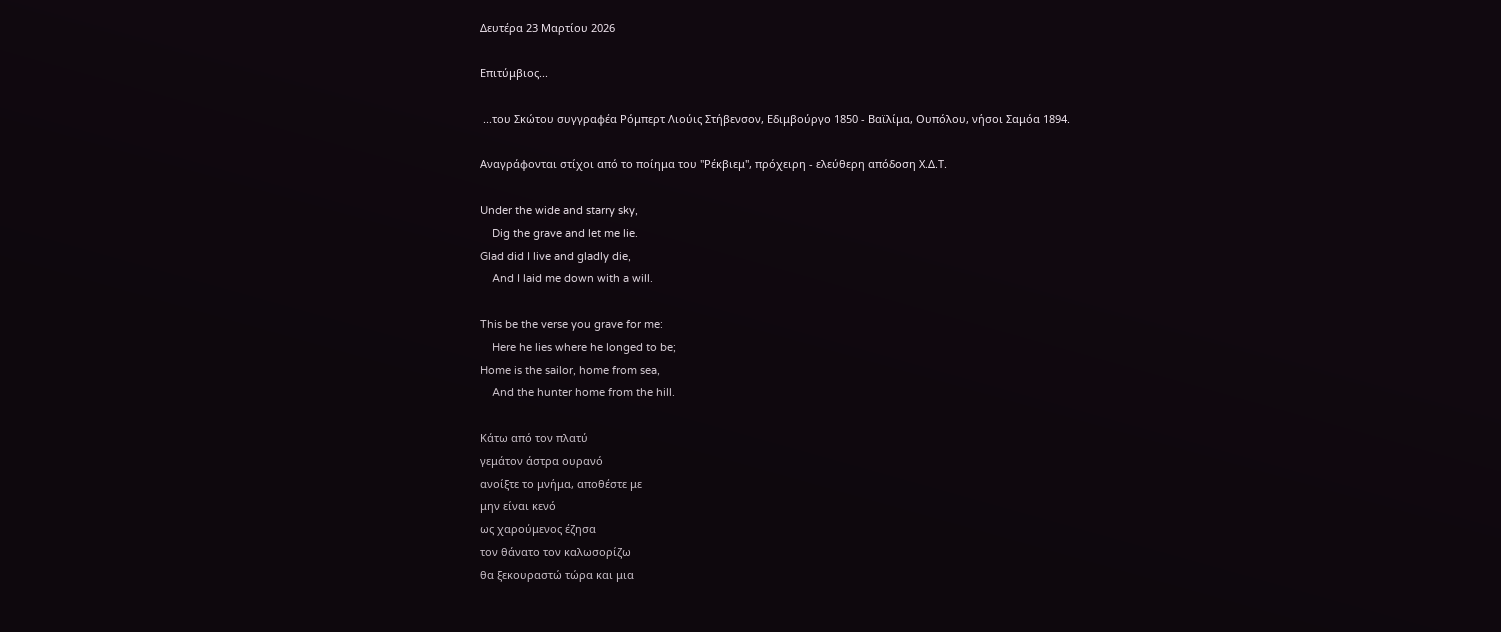Δευτέρα 23 Μαρτίου 2026

Επιτύμβιος...

 ...του Σκώτου συγγραφέα Ρόμπερτ Λιούις Στήβενσον, Εδιμβούργο 1850 - Βαϊλίμα, Ουπόλου, νήσοι Σαμόα 1894.

Αναγράφονται στίχοι από το ποίημα του "Ρέκβιεμ", πρόχειρη - ελεύθερη απόδοση Χ.Δ.Τ.

Under the wide and starry sky,
    Dig the grave and let me lie.
Glad did I live and gladly die,
    And I laid me down with a will.

This be the verse you grave for me:
    Here he lies where he longed to be;
Home is the sailor, home from sea,
    And the hunter home from the hill.

Κάτω από τον πλατύ
γεμάτον άστρα ουρανό
ανοίξτε το μνήμα, αποθέστε με
μην είναι κενό
ως χαρούμενος έζησα
τον θάνατο τον καλωσορίζω
θα ξεκουραστώ τώρα και μια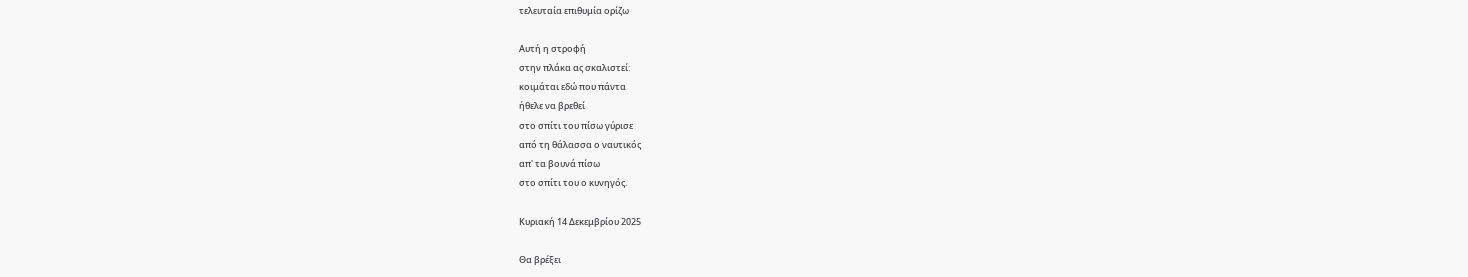τελευταία επιθυμία ορίζω

Αυτή η στροφή
στην πλάκα ας σκαλιστεί:
κοιμάται εδώ που πάντα
ήθελε να βρεθεί
στο σπίτι του πίσω γύρισε
από τη θάλασσα ο ναυτικός
απ' τα βουνά πίσω
στο σπίτι του ο κυνηγός.

Κυριακή 14 Δεκεμβρίου 2025

Θα βρέξει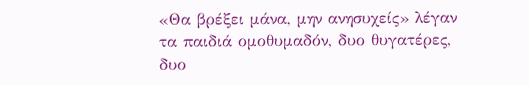«Θα βρέξει μάνα, μην ανησυχείς» λέγαν τα παιδιά ομοθυμαδόν, δυο θυγατέρες, δυο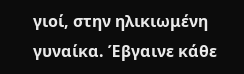γιοί, στην ηλικιωμένη γυναίκα. Έβγαινε κάθε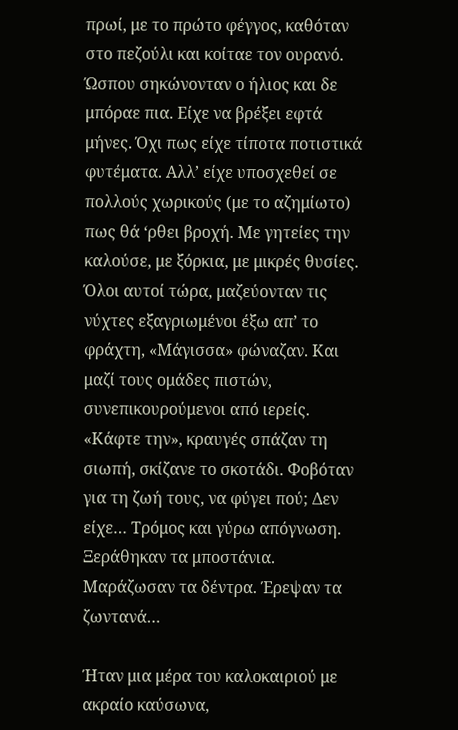πρωί, με το πρώτο φέγγος, καθόταν στο πεζούλι και κοίταε τον ουρανό. Ώσπου σηκώνονταν ο ήλιος και δε μπόραε πια. Είχε να βρέξει εφτά μήνες. Όχι πως είχε τίποτα ποτιστικά φυτέματα. Αλλ’ είχε υποσχεθεί σε πολλούς χωρικούς (με το αζημίωτο) πως θά ‘ρθει βροχή. Με γητείες την καλούσε, με ξόρκια, με μικρές θυσίες. Όλοι αυτοί τώρα, μαζεύονταν τις νύχτες εξαγριωμένοι έξω απ’ το φράχτη, «Μάγισσα» φώναζαν. Και μαζί τους ομάδες πιστών, συνεπικουρούμενοι από ιερείς. «Κάφτε την», κραυγές σπάζαν τη σιωπή, σκίζανε το σκοτάδι. Φοβόταν για τη ζωή τους, να φύγει πού; Δεν είχε… Τρόμος και γύρω απόγνωση. Ξεράθηκαν τα μποστάνια. Μαράζωσαν τα δέντρα. Έρεψαν τα ζωντανά…

Ήταν μια μέρα του καλοκαιριού με ακραίο καύσωνα,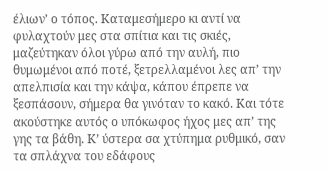έλιων’ ο τόπος. Καταμεσήμερο κι αντί να φυλαχτούν μες στα σπίτια και τις σκιές, μαζεύτηκαν όλοι γύρω από την αυλή, πιο θυμωμένοι από ποτέ, ξετρελλαμένοι λες απ’ την απελπισία και την κάψα, κάπου έπρεπε να ξεσπάσουν, σήμερα θα γινόταν το κακό. Και τότε ακούστηκε αυτός ο υπόκωφος ήχος μες απ’ της γης τα βάθη. Κ’ ύστερα σα χτύπημα ρυθμικό, σαν τα σπλάχνα του εδάφους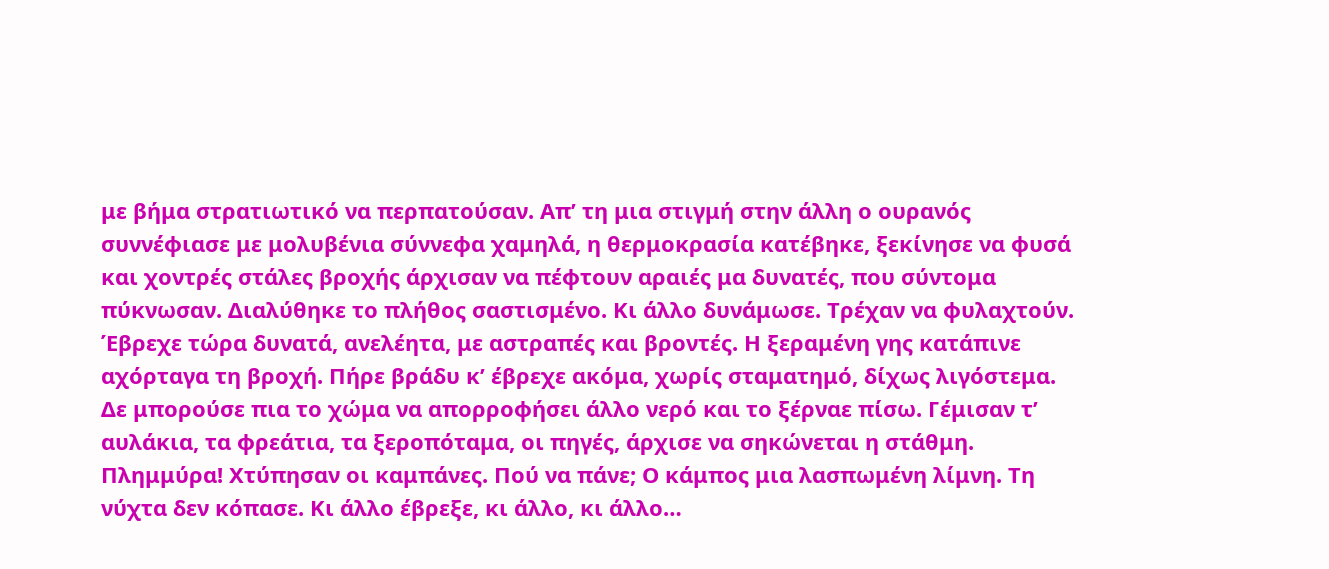με βήμα στρατιωτικό να περπατούσαν. Απ’ τη μια στιγμή στην άλλη ο ουρανός συννέφιασε με μολυβένια σύννεφα χαμηλά, η θερμοκρασία κατέβηκε, ξεκίνησε να φυσά και χοντρές στάλες βροχής άρχισαν να πέφτουν αραιές μα δυνατές, που σύντομα πύκνωσαν. Διαλύθηκε το πλήθος σαστισμένο. Κι άλλο δυνάμωσε. Τρέχαν να φυλαχτούν. Έβρεχε τώρα δυνατά, ανελέητα, με αστραπές και βροντές. Η ξεραμένη γης κατάπινε αχόρταγα τη βροχή. Πήρε βράδυ κ’ έβρεχε ακόμα, χωρίς σταματημό, δίχως λιγόστεμα. Δε μπορούσε πια το χώμα να απορροφήσει άλλο νερό και το ξέρναε πίσω. Γέμισαν τ’ αυλάκια, τα φρεάτια, τα ξεροπόταμα, οι πηγές, άρχισε να σηκώνεται η στάθμη. Πλημμύρα! Χτύπησαν οι καμπάνες. Πού να πάνε; Ο κάμπος μια λασπωμένη λίμνη. Τη νύχτα δεν κόπασε. Κι άλλο έβρεξε, κι άλλο, κι άλλο…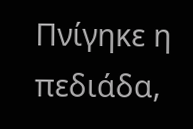Πνίγηκε η πεδιάδα,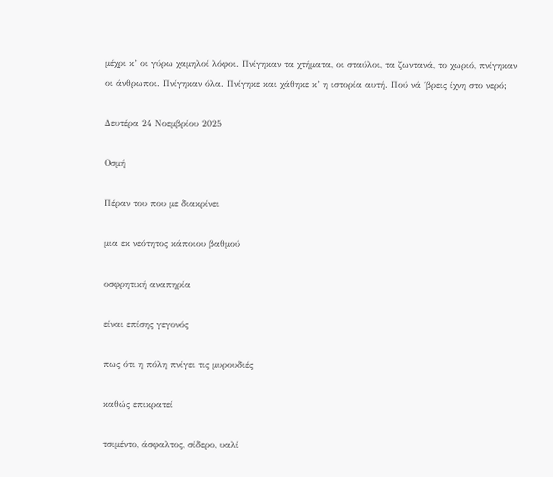μέχρι κ’ οι γύρω χαμηλοί λόφοι. Πνίγηκαν τα χτήματα, οι σταύλοι, τα ζωντανά, το χωριό, πνίγηκαν οι άνθρωποι. Πνίγηκαν όλα. Πνίγηκε και χάθηκε κ’ η ιστορία αυτή. Πού νά ΄βρεις ίχνη στο νερό;

Δευτέρα 24 Νοεμβρίου 2025

Οσμή

Πέραν του που με διακρίνει

μια εκ νεότητος κάποιου βαθμού

οσφρητική αναπηρία

είναι επίσης γεγονός

πως ότι η πόλη πνίγει τις μυρουδιές

καθώς επικρατεί

τσιμέντο, άσφαλτος, σίδερο, υαλί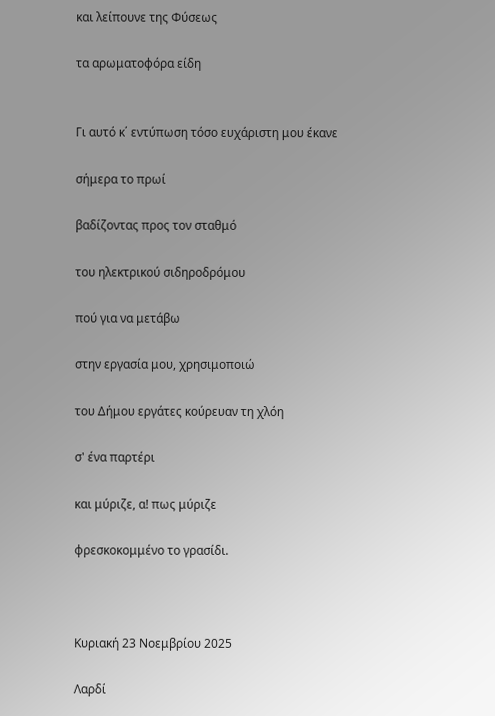και λείπουνε της Φύσεως

τα αρωματοφόρα είδη


Γι αυτό κ΄ εντύπωση τόσο ευχάριστη μου έκανε

σήμερα το πρωί

βαδίζοντας προς τον σταθμό

του ηλεκτρικού σιδηροδρόμου

πού για να μετάβω

στην εργασία μου, χρησιμοποιώ

του Δήμου εργάτες κούρευαν τη χλόη

σ' ένα παρτέρι

και μύριζε, α! πως μύριζε

φρεσκοκομμένο το γρασίδι.



Κυριακή 23 Νοεμβρίου 2025

Λαρδί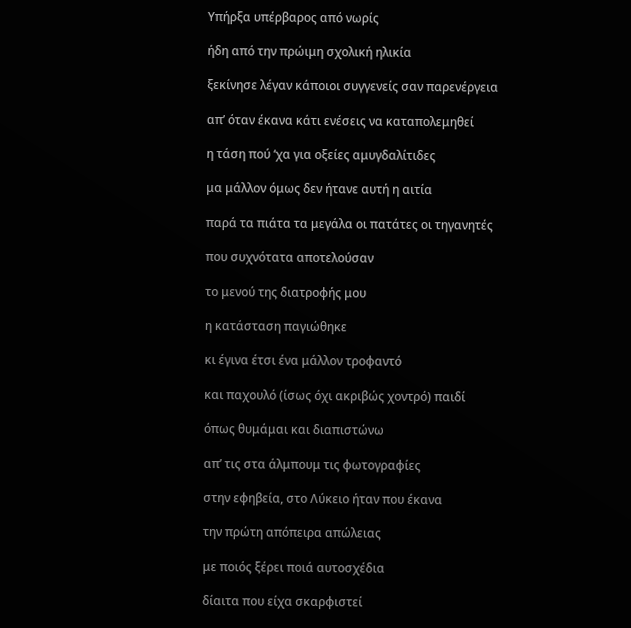Υπήρξα υπέρβαρος από νωρίς

ήδη από την πρώιμη σχολική ηλικία

ξεκίνησε λέγαν κάποιοι συγγενείς σαν παρενέργεια

απ’ όταν έκανα κάτι ενέσεις να καταπολεμηθεί

η τάση πού ‘χα για οξείες αμυγδαλίτιδες

μα μάλλον όμως δεν ήτανε αυτή η αιτία

παρά τα πιάτα τα μεγάλα οι πατάτες οι τηγανητές

που συχνότατα αποτελούσαν

το μενού της διατροφής μου

η κατάσταση παγιώθηκε

κι έγινα έτσι ένα μάλλον τροφαντό

και παχουλό (ίσως όχι ακριβώς χοντρό) παιδί

όπως θυμάμαι και διαπιστώνω

απ’ τις στα άλμπουμ τις φωτογραφίες

στην εφηβεία, στο Λύκειο ήταν που έκανα

την πρώτη απόπειρα απώλειας

με ποιός ξέρει ποιά αυτοσχέδια

δίαιτα που είχα σκαρφιστεί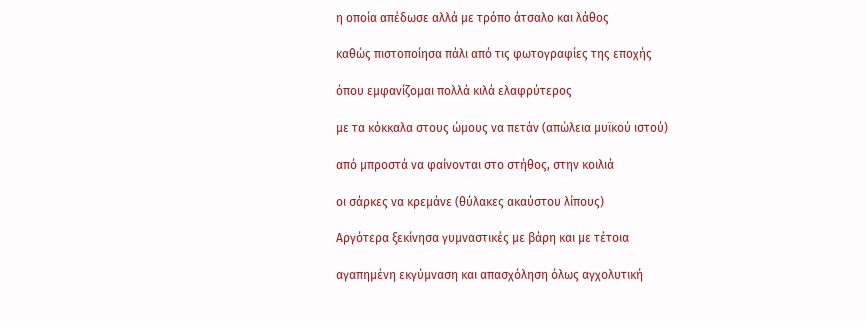η οποία απέδωσε αλλά με τρόπο άτσαλο και λάθος

καθώς πιστοποίησα πάλι από τις φωτογραφίες της εποχής

όπου εμφανίζομαι πολλά κιλά ελαφρύτερος

με τα κόκκαλα στους ώμους να πετάν (απώλεια μυϊκού ιστού)

από μπροστά να φαίνονται στο στήθος, στην κοιλιά

οι σάρκες να κρεμάνε (θύλακες ακαύστου λίπους)

Αργότερα ξεκίνησα γυμναστικές με βάρη και με τέτοια

αγαπημένη εκγύμναση και απασχόληση όλως αγχολυτική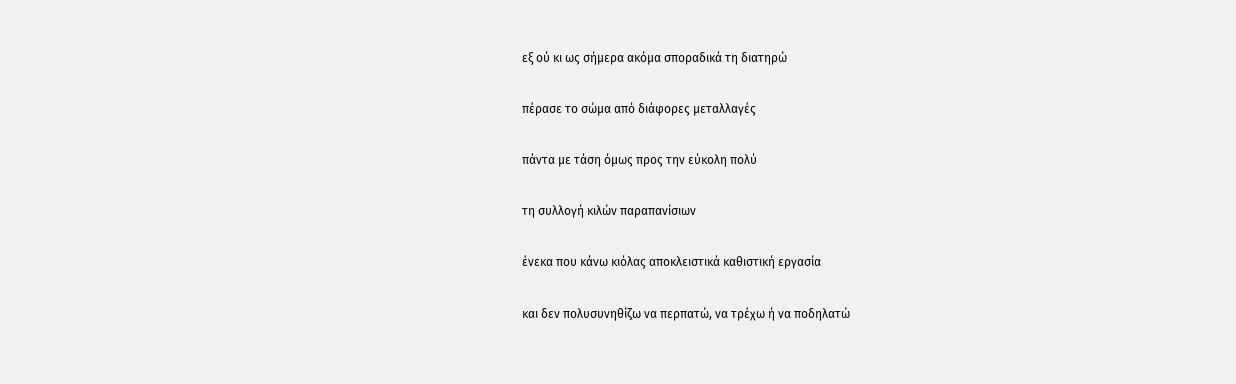εξ ού κι ως σήμερα ακόμα σποραδικά τη διατηρώ

πέρασε το σώμα από διάφορες μεταλλαγές

πάντα με τάση όμως προς την εύκολη πολύ

τη συλλογή κιλών παραπανίσιων

ένεκα που κάνω κιόλας αποκλειστικά καθιστική εργασία

και δεν πολυσυνηθίζω να περπατώ, να τρέχω ή να ποδηλατώ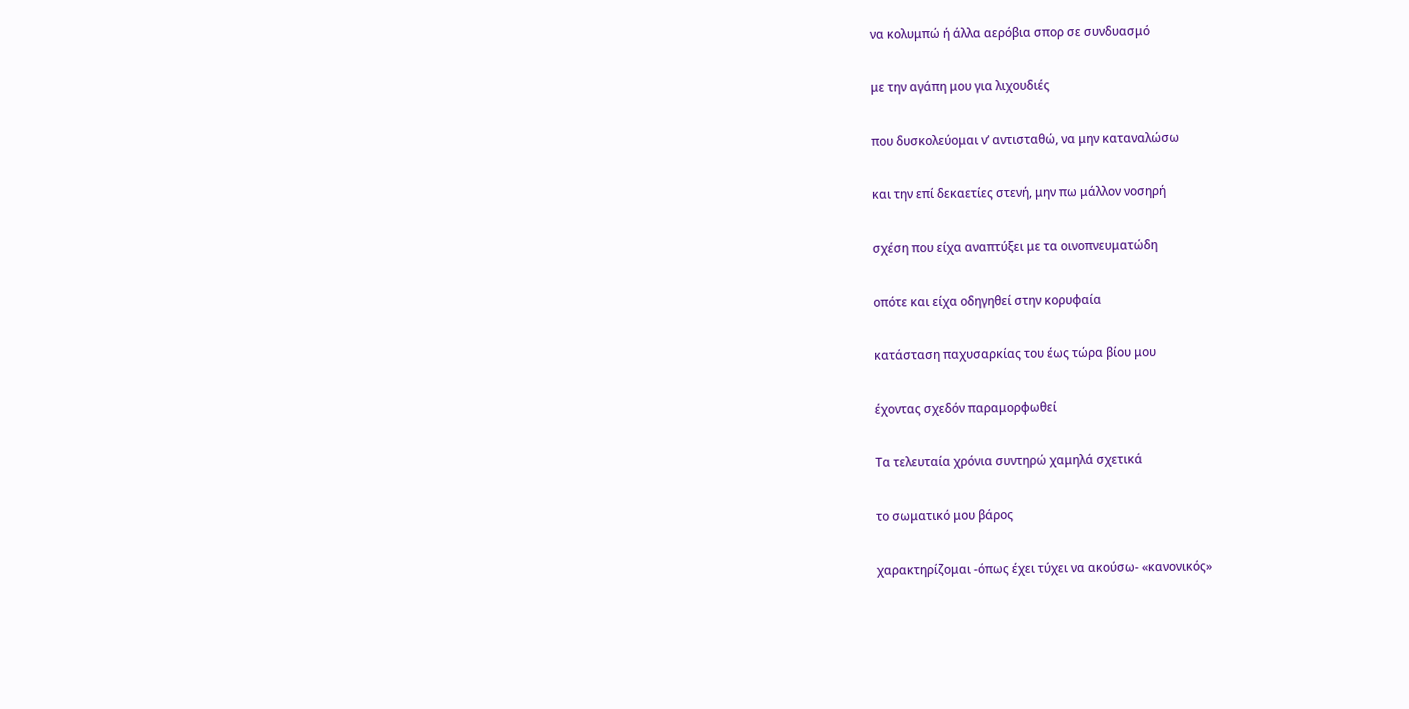να κολυμπώ ή άλλα αερόβια σπορ σε συνδυασμό

με την αγάπη μου για λιχουδιές

που δυσκολεύομαι ν’ αντισταθώ, να μην καταναλώσω

και την επί δεκαετίες στενή, μην πω μάλλον νοσηρή

σχέση που είχα αναπτύξει με τα οινοπνευματώδη

οπότε και είχα οδηγηθεί στην κορυφαία

κατάσταση παχυσαρκίας του έως τώρα βίου μου

έχοντας σχεδόν παραμορφωθεί

Τα τελευταία χρόνια συντηρώ χαμηλά σχετικά

το σωματικό μου βάρος

χαρακτηρίζομαι -όπως έχει τύχει να ακούσω- «κανονικός»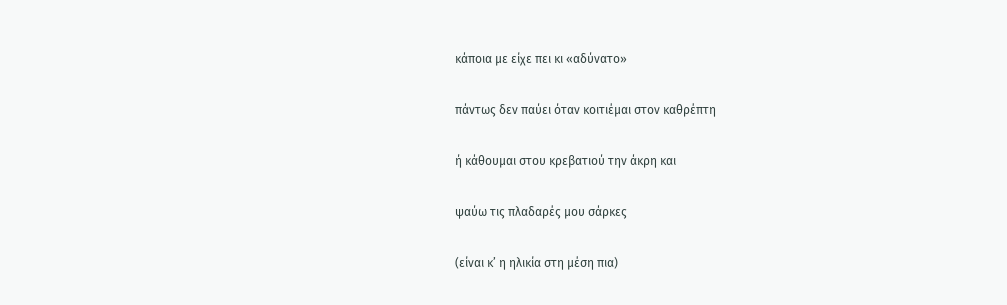κάποια με είχε πει κι «αδύνατο»

πάντως δεν παύει όταν κοιτιέμαι στον καθρέπτη

ή κάθουμαι στου κρεβατιού την άκρη και

ψαύω τις πλαδαρές μου σάρκες

(είναι κ’ η ηλικία στη μέση πια)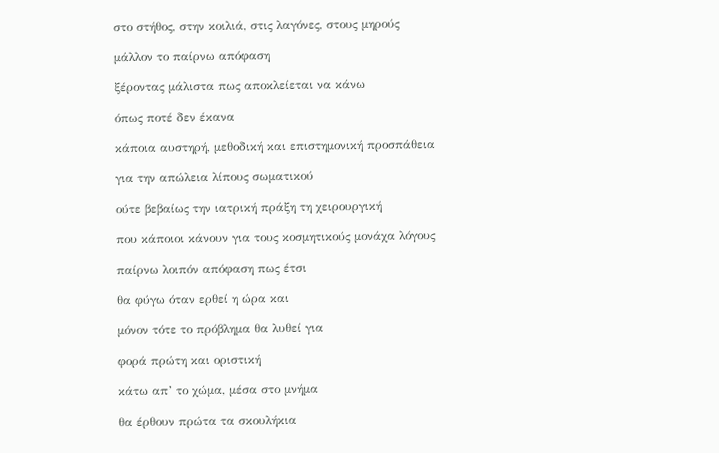στο στήθος, στην κοιλιά, στις λαγόνες, στους μηρούς

μάλλον το παίρνω απόφαση

ξέροντας μάλιστα πως αποκλείεται να κάνω

όπως ποτέ δεν έκανα

κάποια αυστηρή, μεθοδική και επιστημονική προσπάθεια

για την απώλεια λίπους σωματικού

ούτε βεβαίως την ιατρική πράξη τη χειρουργική

που κάποιοι κάνουν για τους κοσμητικούς μονάχα λόγους

παίρνω λοιπόν απόφαση πως έτσι

θα φύγω όταν ερθεί η ώρα και

μόνον τότε το πρόβλημα θα λυθεί για

φορά πρώτη και οριστική

κάτω απ’ το χώμα, μέσα στο μνήμα

θα έρθουν πρώτα τα σκουλήκια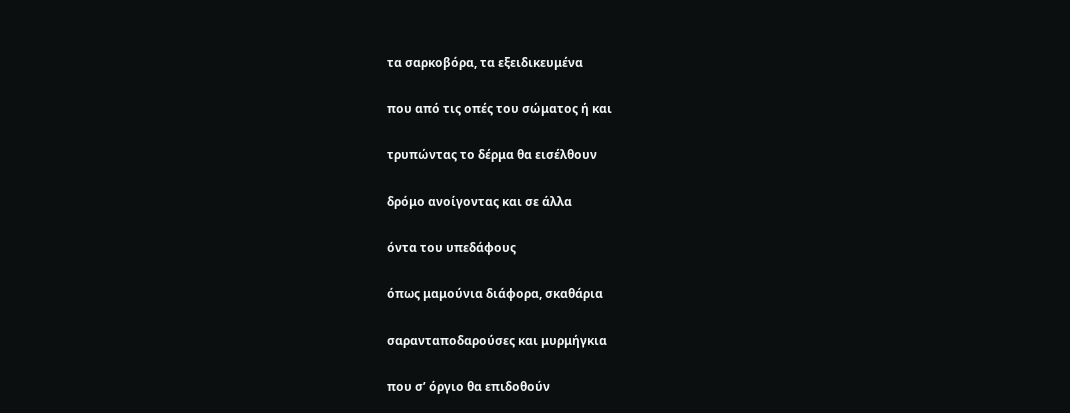τα σαρκοβόρα, τα εξειδικευμένα

που από τις οπές του σώματος ή και

τρυπώντας το δέρμα θα εισέλθουν

δρόμο ανοίγοντας και σε άλλα

όντα του υπεδάφους

όπως μαμούνια διάφορα, σκαθάρια

σαρανταποδαρούσες και μυρμήγκια

που σ’ όργιο θα επιδοθούν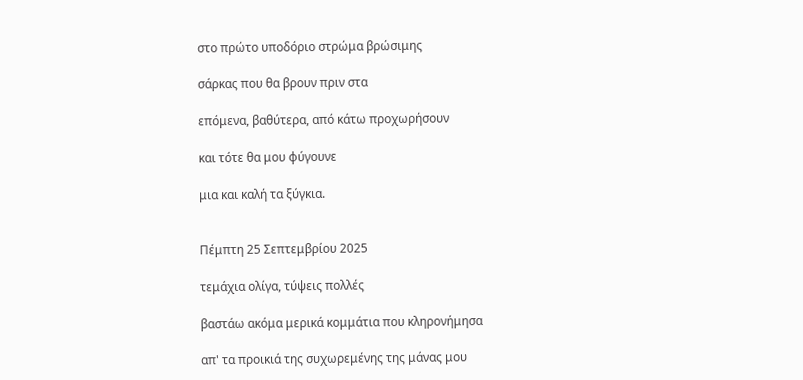στο πρώτο υποδόριο στρώμα βρώσιμης

σάρκας που θα βρουν πριν στα

επόμενα, βαθύτερα, από κάτω προχωρήσουν

και τότε θα μου φύγουνε

μια και καλή τα ξύγκια.


Πέμπτη 25 Σεπτεμβρίου 2025

τεμάχια ολίγα, τύψεις πολλές

βαστάω ακόμα μερικά κομμάτια που κληρονήμησα

απ' τα προικιά της συχωρεμένης της μάνας μου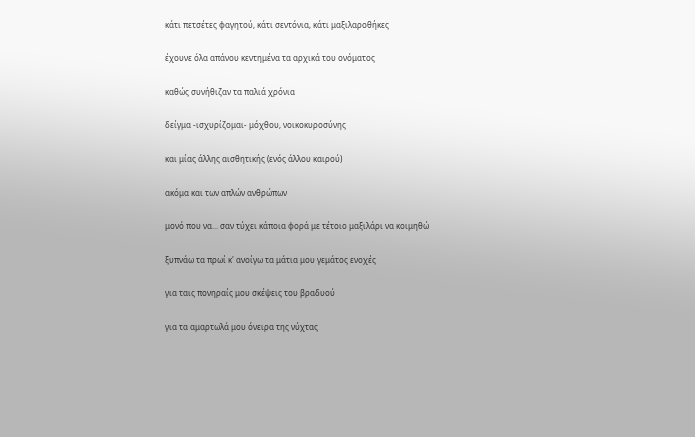κάτι πετσέτες φαγητού, κάτι σεντόνια, κάτι μαξιλαροθήκες

έχουνε όλα απάνου κεντημένα τα αρχικά του ονόματος

καθώς συνήθιζαν τα παλιά χρόνια

δείγμα -ισχυρίζομαι- μόχθου, νοικοκυροσύνης

και μίας άλλης αισθητικής (ενός άλλου καιρού)

ακόμα και των απλών ανθρώπων

μονό που να... σαν τύχει κάποια φορά με τέτοιο μαξιλάρι να κοιμηθώ

ξυπνάω τα πρωί κ' ανοίγω τα μάτια μου γεμάτος ενοχές

για ταις πονηραίς μου σκέψεις του βραδυού

για τα αμαρτωλά μου όνειρα της νύχτας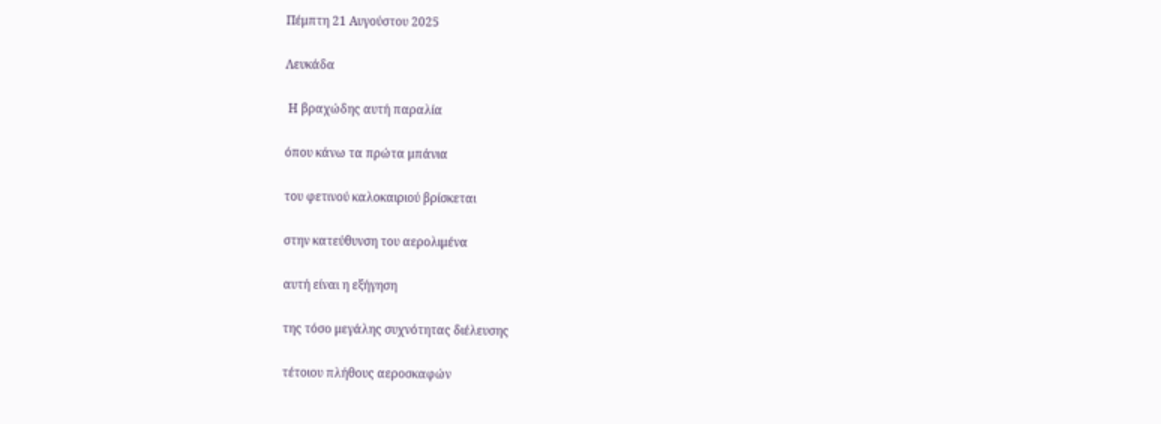Πέμπτη 21 Αυγούστου 2025

Λευκάδα

 Η βραχώδης αυτή παραλία

όπου κάνω τα πρώτα μπάνια

του φετινού καλοκαιριού βρίσκεται

στην κατεύθυνση του αερολιμένα

αυτή είναι η εξήγηση

της τόσο μεγάλης συχνότητας διέλευσης

τέτοιου πλήθους αεροσκαφών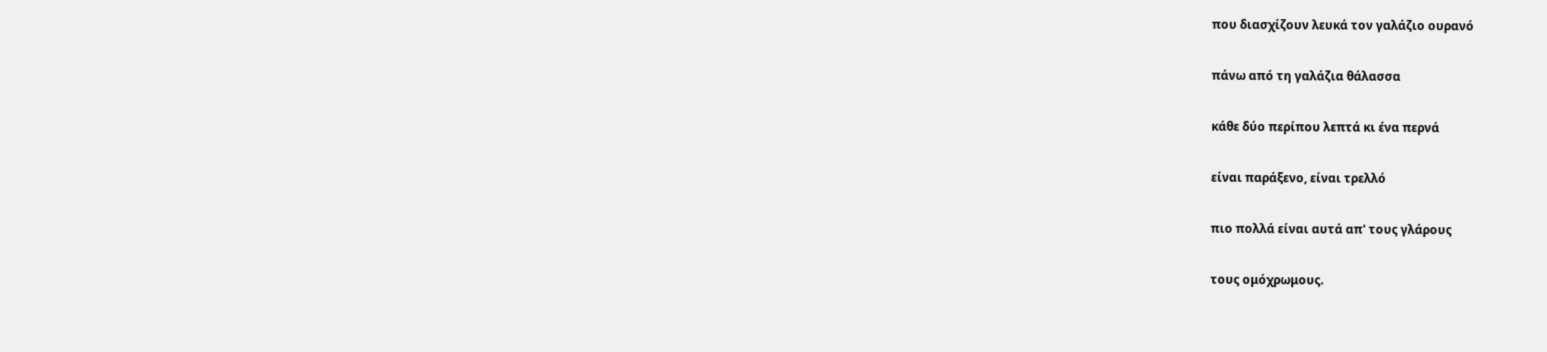που διασχίζουν λευκά τον γαλάζιο ουρανό

πάνω από τη γαλάζια θάλασσα

κάθε δύο περίπου λεπτά κι ένα περνά

είναι παράξενο, είναι τρελλό

πιο πολλά είναι αυτά απ' τους γλάρους

τους ομόχρωμους.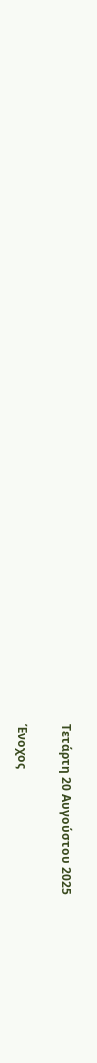Τετάρτη 20 Αυγούστου 2025

Ένοχος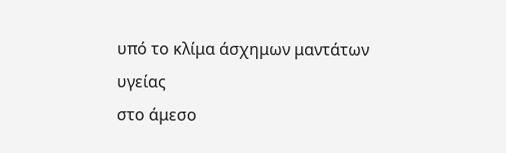υπό το κλίμα άσχημων μαντάτων υγείας
στο άμεσο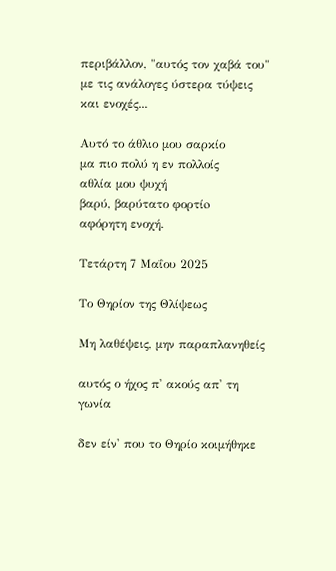περιβάλλον, "αυτός τον χαβά του"
με τις ανάλογες ύστερα τύψεις
και ενοχές...

Αυτό το άθλιο μου σαρκίο
μα πιο πολύ η εν πολλοίς
αθλία μου ψυχή
βαρύ, βαρύτατο φορτίo
αφόρητη ενοχή.

Τετάρτη 7 Μαΐου 2025

Το Θηρίον της Θλίψεως

Μη λαθέψεις, μην παραπλανηθείς

αυτός ο ήχος π' ακούς απ' τη γωνία

δεν είν' που το Θηρίο κοιμήθηκε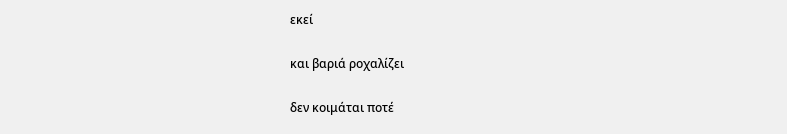εκεί

και βαριά ροχαλίζει

δεν κοιμάται ποτέ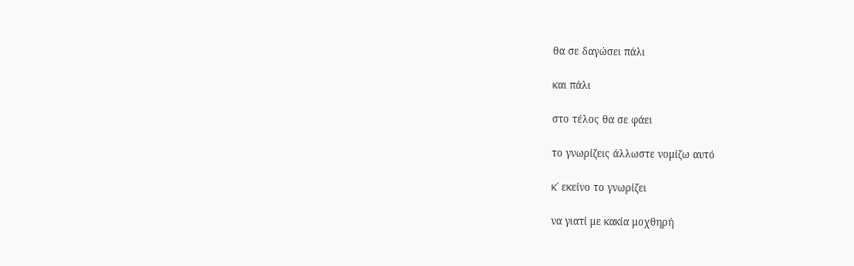θα σε δαγώσει πάλι

και πάλι

στο τέλος θα σε φάει

το γνωρίζεις άλλωστε νομίζω αυτό

κ΄ εκείνο το γνωρίζει

να γιατί με κακία μοχθηρή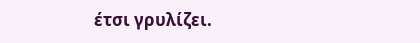έτσι γρυλίζει.